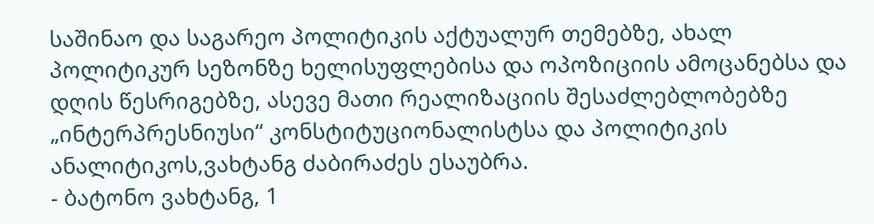საშინაო და საგარეო პოლიტიკის აქტუალურ თემებზე, ახალ პოლიტიკურ სეზონზე ხელისუფლებისა და ოპოზიციის ამოცანებსა და დღის წესრიგებზე, ასევე მათი რეალიზაციის შესაძლებლობებზე „ინტერპრესნიუსი“ კონსტიტუციონალისტსა და პოლიტიკის ანალიტიკოს,ვახტანგ ძაბირაძეს ესაუბრა.
- ბატონო ვახტანგ, 1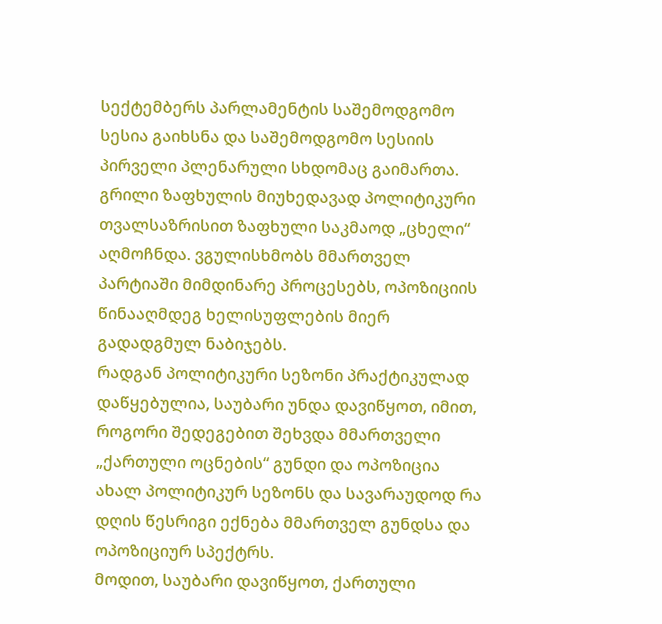სექტემბერს პარლამენტის საშემოდგომო სესია გაიხსნა და საშემოდგომო სესიის პირველი პლენარული სხდომაც გაიმართა.
გრილი ზაფხულის მიუხედავად პოლიტიკური თვალსაზრისით ზაფხული საკმაოდ „ცხელი“ აღმოჩნდა. ვგულისხმობს მმართველ პარტიაში მიმდინარე პროცესებს, ოპოზიციის წინააღმდეგ ხელისუფლების მიერ გადადგმულ ნაბიჯებს.
რადგან პოლიტიკური სეზონი პრაქტიკულად დაწყებულია, საუბარი უნდა დავიწყოთ, იმით, როგორი შედეგებით შეხვდა მმართველი „ქართული ოცნების“ გუნდი და ოპოზიცია ახალ პოლიტიკურ სეზონს და სავარაუდოდ რა დღის წესრიგი ექნება მმართველ გუნდსა და ოპოზიციურ სპექტრს.
მოდით, საუბარი დავიწყოთ, ქართული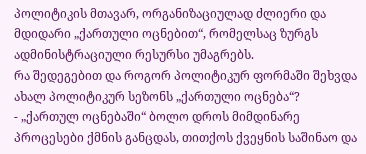პოლიტიკის მთავარ, ორგანიზაციულად ძლიერი და მდიდარი „ქართული ოცნებით“, რომელსაც ზურგს ადმინისტრაციული რესურსი უმაგრებს.
რა შედეგებით და როგორ პოლიტიკურ ფორმაში შეხვდა ახალ პოლიტიკურ სეზონს „ქართული ოცნება“?
- „ქართულ ოცნებაში“ ბოლო დროს მიმდინარე პროცესები ქმნის განცდას, თითქოს ქვეყნის საშინაო და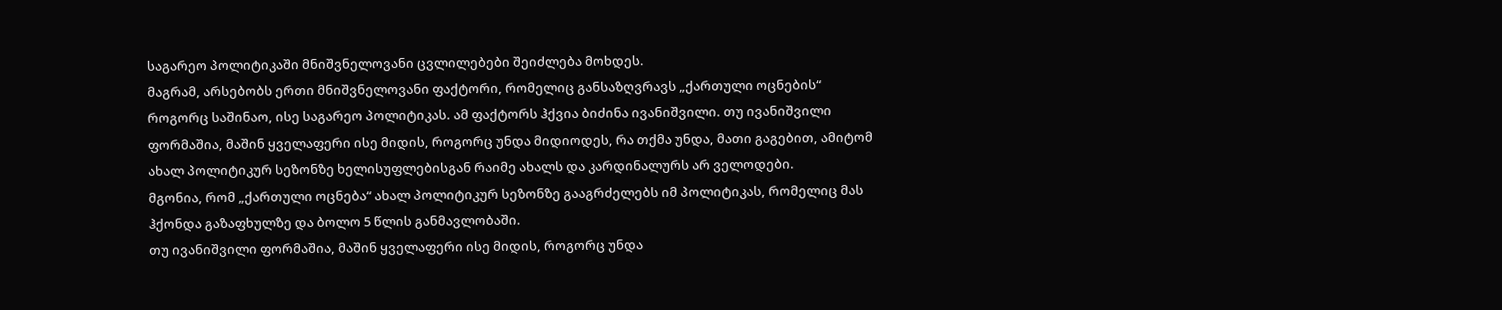საგარეო პოლიტიკაში მნიშვნელოვანი ცვლილებები შეიძლება მოხდეს.
მაგრამ, არსებობს ერთი მნიშვნელოვანი ფაქტორი, რომელიც განსაზღვრავს „ქართული ოცნების“ როგორც საშინაო, ისე საგარეო პოლიტიკას. ამ ფაქტორს ჰქვია ბიძინა ივანიშვილი. თუ ივანიშვილი ფორმაშია, მაშინ ყველაფერი ისე მიდის, როგორც უნდა მიდიოდეს, რა თქმა უნდა, მათი გაგებით, ამიტომ ახალ პოლიტიკურ სეზონზე ხელისუფლებისგან რაიმე ახალს და კარდინალურს არ ველოდები.
მგონია, რომ „ქართული ოცნება“ ახალ პოლიტიკურ სეზონზე გააგრძელებს იმ პოლიტიკას, რომელიც მას ჰქონდა გაზაფხულზე და ბოლო 5 წლის განმავლობაში.
თუ ივანიშვილი ფორმაშია, მაშინ ყველაფერი ისე მიდის, როგორც უნდა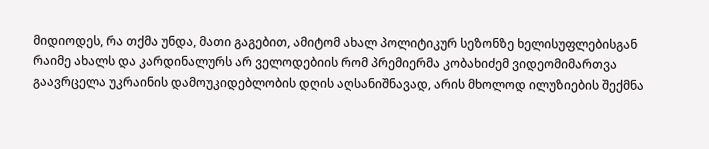მიდიოდეს, რა თქმა უნდა, მათი გაგებით, ამიტომ ახალ პოლიტიკურ სეზონზე ხელისუფლებისგან რაიმე ახალს და კარდინალურს არ ველოდებიის რომ პრემიერმა კობახიძემ ვიდეომიმართვა გაავრცელა უკრაინის დამოუკიდებლობის დღის აღსანიშნავად, არის მხოლოდ ილუზიების შექმნა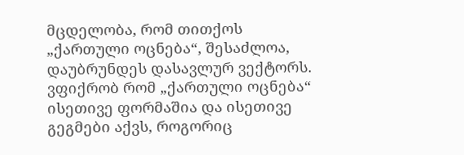მცდელობა, რომ თითქოს „ქართული ოცნება“, შესაძლოა, დაუბრუნდეს დასავლურ ვექტორს.
ვფიქრობ რომ „ქართული ოცნება“ ისეთივე ფორმაშია და ისეთივე გეგმები აქვს, როგორიც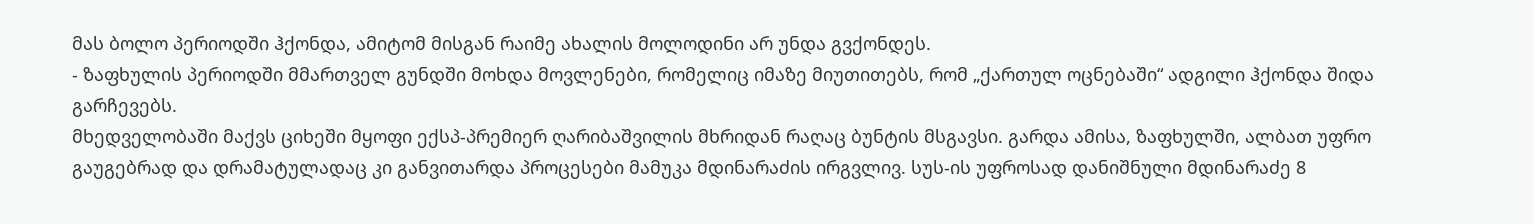მას ბოლო პერიოდში ჰქონდა, ამიტომ მისგან რაიმე ახალის მოლოდინი არ უნდა გვქონდეს.
- ზაფხულის პერიოდში მმართველ გუნდში მოხდა მოვლენები, რომელიც იმაზე მიუთითებს, რომ „ქართულ ოცნებაში“ ადგილი ჰქონდა შიდა გარჩევებს.
მხედველობაში მაქვს ციხეში მყოფი ექსპ-პრემიერ ღარიბაშვილის მხრიდან რაღაც ბუნტის მსგავსი. გარდა ამისა, ზაფხულში, ალბათ უფრო გაუგებრად და დრამატულადაც კი განვითარდა პროცესები მამუკა მდინარაძის ირგვლივ. სუს-ის უფროსად დანიშნული მდინარაძე 8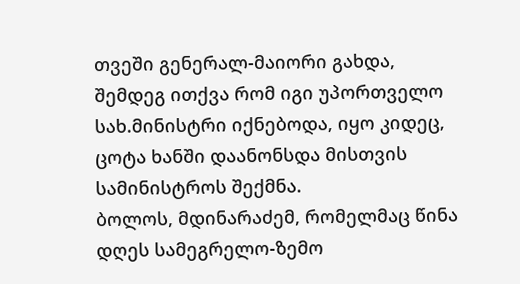თვეში გენერალ-მაიორი გახდა, შემდეგ ითქვა რომ იგი უპორთველო სახ.მინისტრი იქნებოდა, იყო კიდეც, ცოტა ხანში დაანონსდა მისთვის სამინისტროს შექმნა.
ბოლოს, მდინარაძემ, რომელმაც წინა დღეს სამეგრელო-ზემო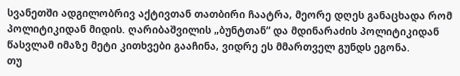სვანეთში ადგილობრივ აქტივთან თათბირი ჩაატრა, მეორე დღეს განაცხადა რომ პოლიტიკიდან მიდის. ღარიბაშვილის „ბუნტთან“ და მდინარაძის პოლიტიკიდან წასვლამ იმაზე მეტი კითხვები გააჩინა, ვიდრე ეს მმართველ გუნდს ეგონა.
თუ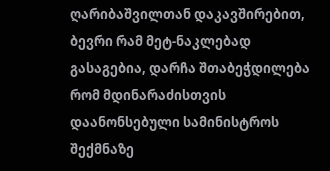ღარიბაშვილთან დაკავშირებით, ბევრი რამ მეტ-ნაკლებად გასაგებია, დარჩა შთაბეჭდილება რომ მდინარაძისთვის დაანონსებული სამინისტროს შექმნაზე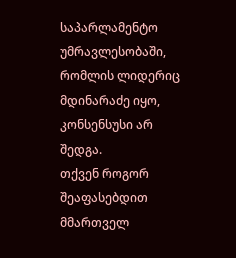საპარლამენტო უმრავლესობაში, რომლის ლიდერიც მდინარაძე იყო, კონსენსუსი არ შედგა.
თქვენ როგორ შეაფასებდით მმართველ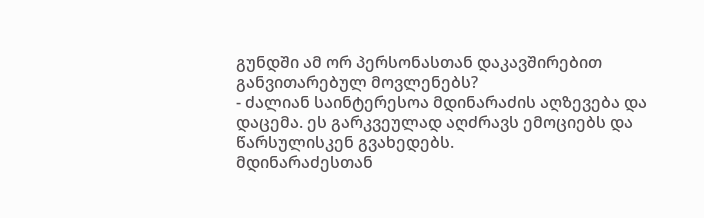გუნდში ამ ორ პერსონასთან დაკავშირებით განვითარებულ მოვლენებს?
- ძალიან საინტერესოა მდინარაძის აღზევება და დაცემა. ეს გარკვეულად აღძრავს ემოციებს და წარსულისკენ გვახედებს.
მდინარაძესთან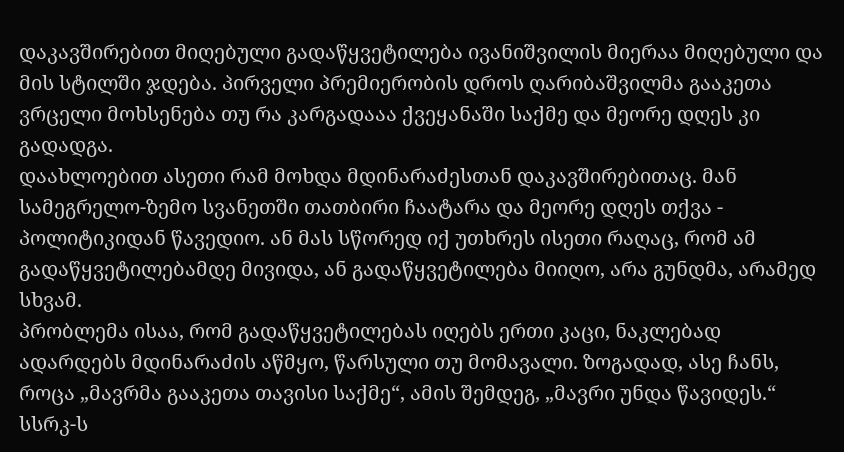დაკავშირებით მიღებული გადაწყვეტილება ივანიშვილის მიერაა მიღებული და მის სტილში ჯდება. პირველი პრემიერობის დროს ღარიბაშვილმა გააკეთა ვრცელი მოხსენება თუ რა კარგადააა ქვეყანაში საქმე და მეორე დღეს კი გადადგა.
დაახლოებით ასეთი რამ მოხდა მდინარაძესთან დაკავშირებითაც. მან სამეგრელო-ზემო სვანეთში თათბირი ჩაატარა და მეორე დღეს თქვა - პოლიტიკიდან წავედიო. ან მას სწორედ იქ უთხრეს ისეთი რაღაც, რომ ამ გადაწყვეტილებამდე მივიდა, ან გადაწყვეტილება მიიღო, არა გუნდმა, არამედ სხვამ.
პრობლემა ისაა, რომ გადაწყვეტილებას იღებს ერთი კაცი, ნაკლებად ადარდებს მდინარაძის აწმყო, წარსული თუ მომავალი. ზოგადად, ასე ჩანს, როცა „მავრმა გააკეთა თავისი საქმე“, ამის შემდეგ, „მავრი უნდა წავიდეს.“
სსრკ-ს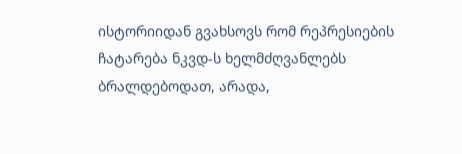ისტორიიდან გვახსოვს რომ რეპრესიების ჩატარება ნკვდ-ს ხელმძღვანლებს ბრალდებოდათ, არადა,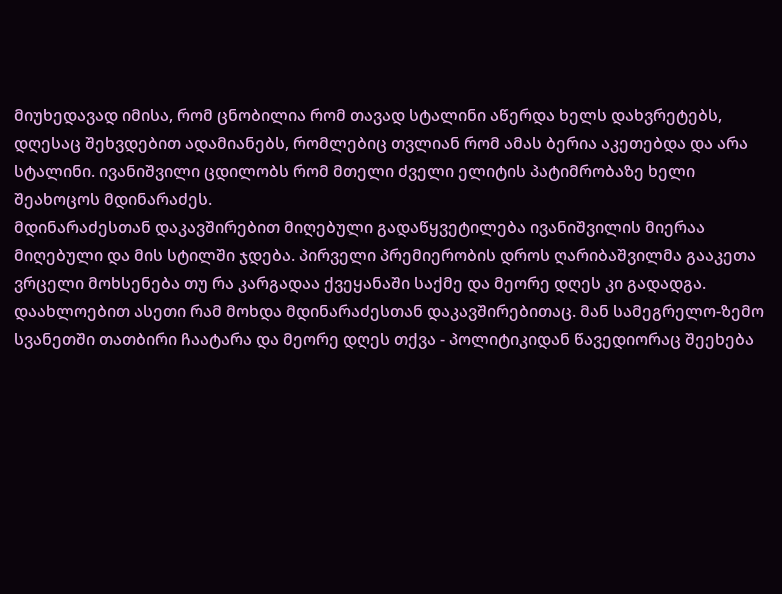მიუხედავად იმისა, რომ ცნობილია რომ თავად სტალინი აწერდა ხელს დახვრეტებს, დღესაც შეხვდებით ადამიანებს, რომლებიც თვლიან რომ ამას ბერია აკეთებდა და არა სტალინი. ივანიშვილი ცდილობს რომ მთელი ძველი ელიტის პატიმრობაზე ხელი შეახოცოს მდინარაძეს.
მდინარაძესთან დაკავშირებით მიღებული გადაწყვეტილება ივანიშვილის მიერაა მიღებული და მის სტილში ჯდება. პირველი პრემიერობის დროს ღარიბაშვილმა გააკეთა ვრცელი მოხსენება თუ რა კარგადაა ქვეყანაში საქმე და მეორე დღეს კი გადადგა. დაახლოებით ასეთი რამ მოხდა მდინარაძესთან დაკავშირებითაც. მან სამეგრელო-ზემო სვანეთში თათბირი ჩაატარა და მეორე დღეს თქვა - პოლიტიკიდან წავედიორაც შეეხება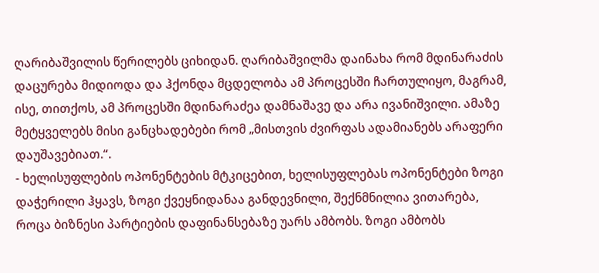ღარიბაშვილის წერილებს ციხიდან. ღარიბაშვილმა დაინახა რომ მდინარაძის დაცურება მიდიოდა და ჰქონდა მცდელობა ამ პროცესში ჩართულიყო, მაგრამ, ისე, თითქოს, ამ პროცესში მდინარაძეა დამნაშავე და არა ივანიშვილი. ამაზე მეტყველებს მისი განცხადებები რომ „მისთვის ძვირფას ადამიანებს არაფერი დაუშავებიათ.“.
- ხელისუფლების ოპონენტების მტკიცებით, ხელისუფლებას ოპონენტები ზოგი დაჭერილი ჰყავს, ზოგი ქვეყნიდანაა განდევნილი, შექნმნილია ვითარება, როცა ბიზნესი პარტიების დაფინანსებაზე უარს ამბობს. ზოგი ამბობს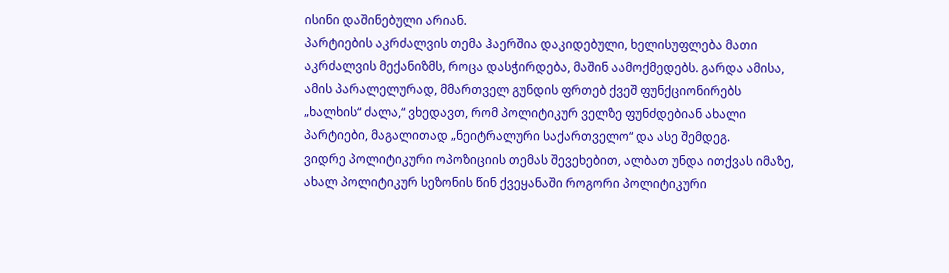ისინი დაშინებული არიან.
პარტიების აკრძალვის თემა ჰაერშია დაკიდებული, ხელისუფლება მათი აკრძალვის მექანიზმს, როცა დასჭირდება, მაშინ აამოქმედებს. გარდა ამისა, ამის პარალელურად, მმართველ გუნდის ფრთებ ქვეშ ფუნქციონირებს „ხალხის“ ძალა,“ ვხედავთ, რომ პოლიტიკურ ველზე ფუნძდებიან ახალი პარტიები, მაგალითად „ნეიტრალური საქართველო“ და ასე შემდეგ.
ვიდრე პოლიტიკური ოპოზიციის თემას შევეხებით, ალბათ უნდა ითქვას იმაზე, ახალ პოლიტიკურ სეზონის წინ ქვეყანაში როგორი პოლიტიკური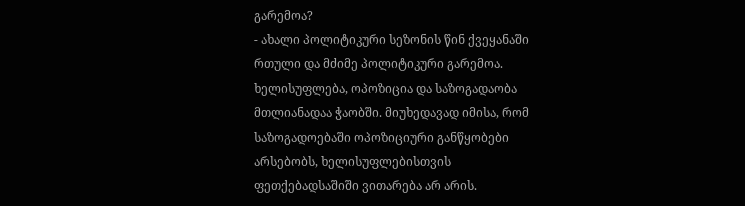გარემოა?
- ახალი პოლიტიკური სეზონის წინ ქვეყანაში რთული და მძიმე პოლიტიკური გარემოა.
ხელისუფლება, ოპოზიცია და საზოგადაობა მთლიანადაა ჭაობში. მიუხედავად იმისა, რომ საზოგადოებაში ოპოზიციური განწყობები არსებობს, ხელისუფლებისთვის ფეთქებადსაშიში ვითარება არ არის.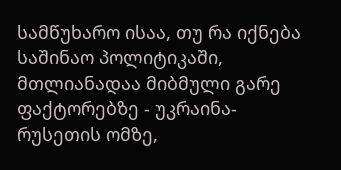სამწუხარო ისაა, თუ რა იქნება საშინაო პოლიტიკაში, მთლიანადაა მიბმული გარე ფაქტორებზე - უკრაინა-რუსეთის ომზე,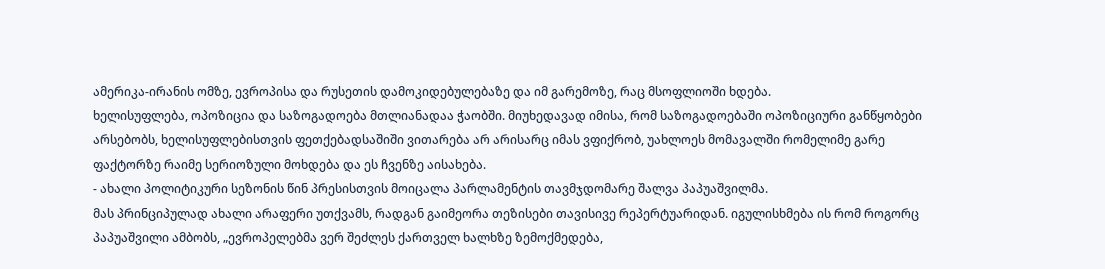ამერიკა-ირანის ომზე, ევროპისა და რუსეთის დამოკიდებულებაზე და იმ გარემოზე, რაც მსოფლიოში ხდება.
ხელისუფლება, ოპოზიცია და საზოგადოება მთლიანადაა ჭაობში. მიუხედავად იმისა, რომ საზოგადოებაში ოპოზიციური განწყობები არსებობს, ხელისუფლებისთვის ფეთქებადსაშიში ვითარება არ არისარც იმას ვფიქრობ, უახლოეს მომავალში რომელიმე გარე ფაქტორზე რაიმე სერიოზული მოხდება და ეს ჩვენზე აისახება.
- ახალი პოლიტიკური სეზონის წინ პრესისთვის მოიცალა პარლამენტის თავმჯდომარე შალვა პაპუაშვილმა.
მას პრინციპულად ახალი არაფერი უთქვამს, რადგან გაიმეორა თეზისები თავისივე რეპერტუარიდან. იგულისხმება ის რომ როგორც პაპუაშვილი ამბობს, „ევროპელებმა ვერ შეძლეს ქართველ ხალხზე ზემოქმედება,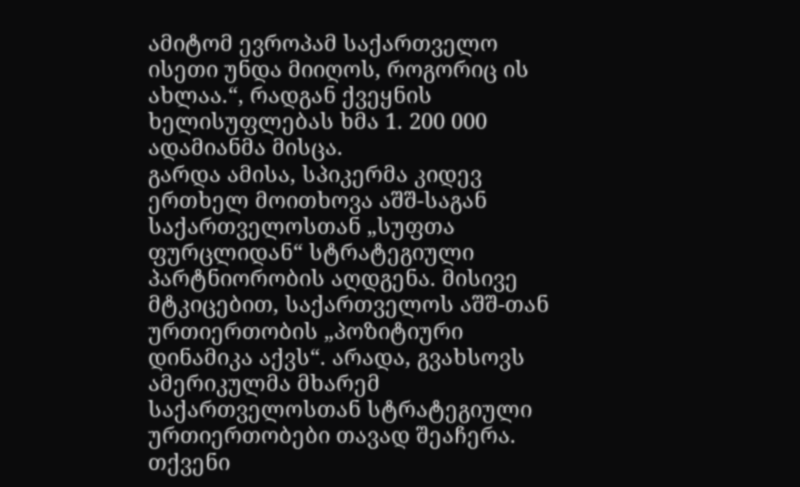ამიტომ ევროპამ საქართველო ისეთი უნდა მიიღოს, როგორიც ის ახლაა.“, რადგან ქვეყნის ხელისუფლებას ხმა 1. 200 000 ადამიანმა მისცა.
გარდა ამისა, სპიკერმა კიდევ ერთხელ მოითხოვა აშშ-საგან საქართველოსთან „სუფთა ფურცლიდან“ სტრატეგიული პარტნიორობის აღდგენა. მისივე მტკიცებით, საქართველოს აშშ-თან ურთიერთობის „პოზიტიური დინამიკა აქვს“. არადა, გვახსოვს ამერიკულმა მხარემ საქართველოსთან სტრატეგიული ურთიერთობები თავად შეაჩერა.
თქვენი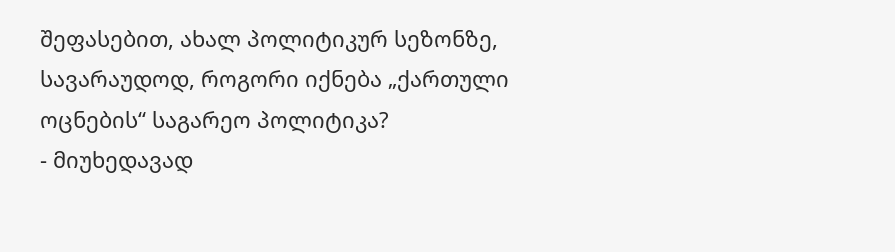შეფასებით, ახალ პოლიტიკურ სეზონზე, სავარაუდოდ, როგორი იქნება „ქართული ოცნების“ საგარეო პოლიტიკა?
- მიუხედავად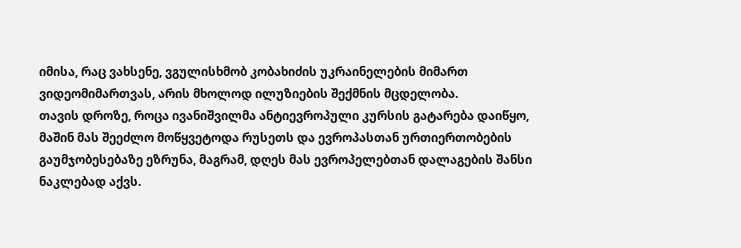იმისა, რაც ვახსენე, ვგულისხმობ კობახიძის უკრაინელების მიმართ ვიდეომიმართვას, არის მხოლოდ ილუზიების შექმნის მცდელობა.
თავის დროზე, როცა ივანიშვილმა ანტიევროპული კურსის გატარება დაიწყო, მაშინ მას შეეძლო მოწყვეტოდა რუსეთს და ევროპასთან ურთიერთობების გაუმჯობესებაზე ეზრუნა, მაგრამ, დღეს მას ევროპელებთან დალაგების შანსი ნაკლებად აქვს.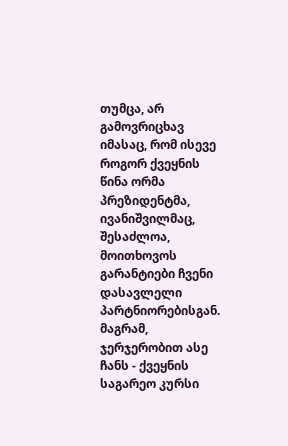თუმცა, არ გამოვრიცხავ იმასაც, რომ ისევე როგორ ქვეყნის წინა ორმა პრეზიდენტმა, ივანიშვილმაც, შესაძლოა, მოითხოვოს გარანტიები ჩვენი დასავლელი პარტნიორებისგან.
მაგრამ, ჯერჯერობით ასე ჩანს - ქვეყნის საგარეო კურსი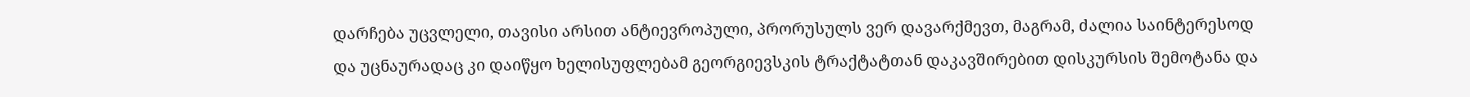დარჩება უცვლელი, თავისი არსით ანტიევროპული, პრორუსულს ვერ დავარქმევთ, მაგრამ, ძალია საინტერესოდ და უცნაურადაც კი დაიწყო ხელისუფლებამ გეორგიევსკის ტრაქტატთან დაკავშირებით დისკურსის შემოტანა და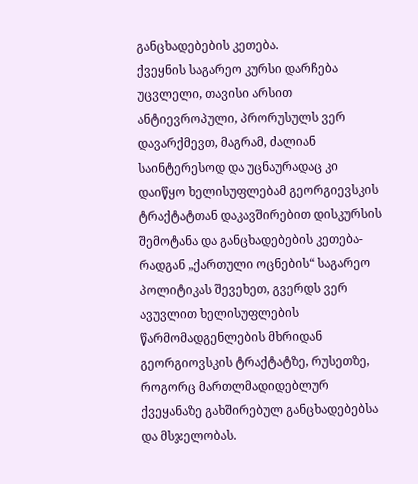განცხადებების კეთება.
ქვეყნის საგარეო კურსი დარჩება უცვლელი, თავისი არსით ანტიევროპული, პრორუსულს ვერ დავარქმევთ, მაგრამ, ძალიან საინტერესოდ და უცნაურადაც კი დაიწყო ხელისუფლებამ გეორგიევსკის ტრაქტატთან დაკავშირებით დისკურსის შემოტანა და განცხადებების კეთება-რადგან „ქართული ოცნების“ საგარეო პოლიტიკას შევეხეთ, გვერდს ვერ ავუვლით ხელისუფლების წარმომადგენლების მხრიდან გეორგიოვსკის ტრაქტატზე, რუსეთზე, როგორც მართლმადიდებლურ ქვეყანაზე გახშირებულ განცხადებებსა და მსჯელობას.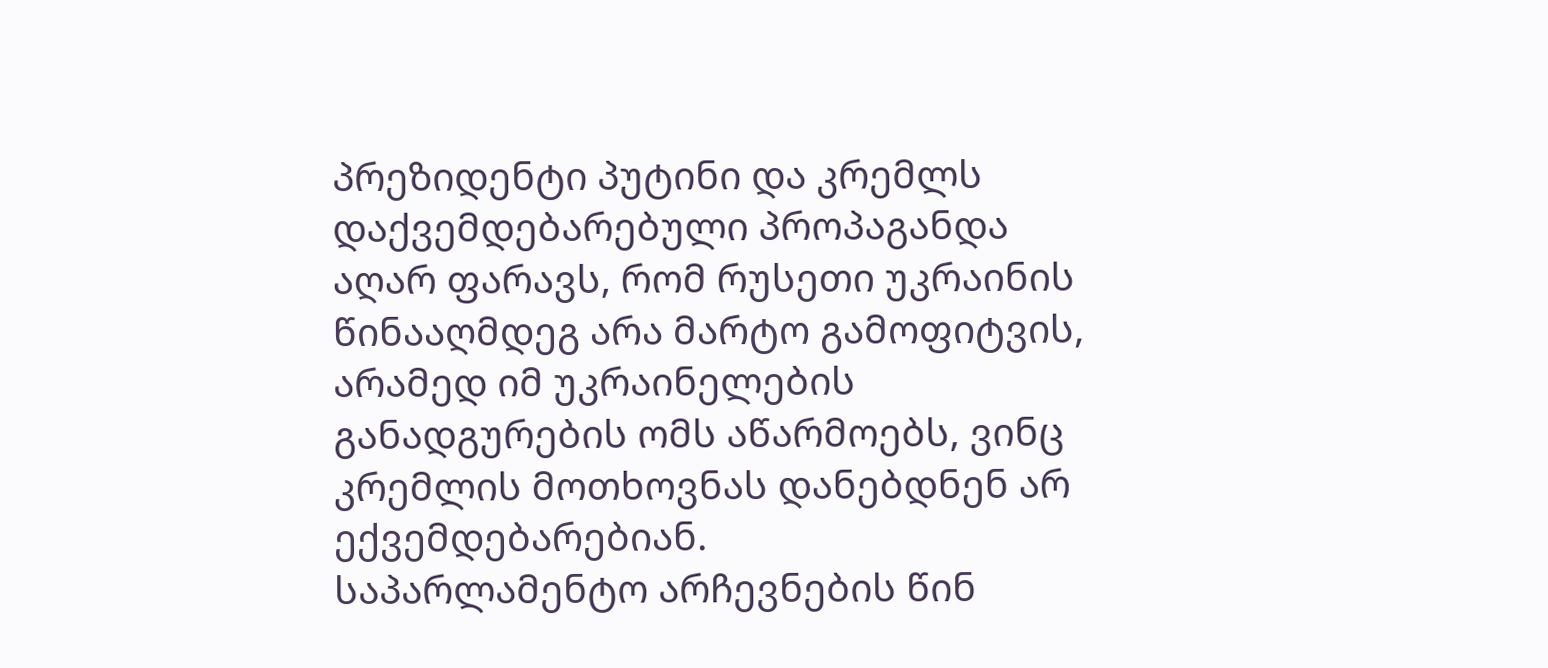პრეზიდენტი პუტინი და კრემლს დაქვემდებარებული პროპაგანდა აღარ ფარავს, რომ რუსეთი უკრაინის წინააღმდეგ არა მარტო გამოფიტვის, არამედ იმ უკრაინელების განადგურების ომს აწარმოებს, ვინც კრემლის მოთხოვნას დანებდნენ არ ექვემდებარებიან.
საპარლამენტო არჩევნების წინ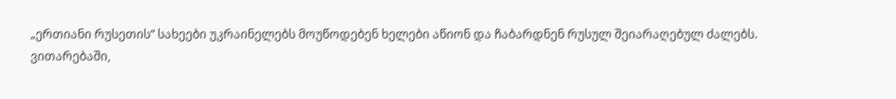„ერთიანი რუსეთის“ სახეები უკრაინელებს მოუწოდებენ ხელები აწიონ და ჩაბარდნენ რუსულ შეიარაღებულ ძალებს.
ვითარებაში,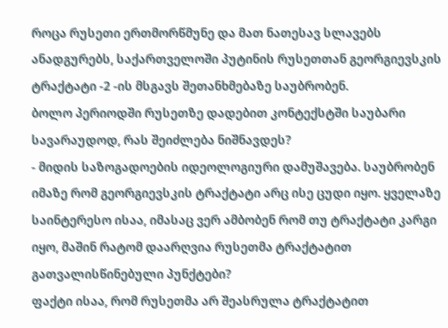როცა რუსეთი ერთმორწმუნე და მათ ნათესავ სლავებს ანადგურებს, საქართველოში პუტინის რუსეთთან გეორგიევსკის ტრაქტატი -2 -ის მსგავს შეთანხმებაზე საუბრობენ.
ბოლო პერიოდში რუსეთზე დადებით კონტექსტში საუბარი სავარაუდოდ, რას შეიძლება ნიშნავდეს?
- მიდის საზოგადოების იდეოლოგიური დამუშავება. საუბრობენ იმაზე რომ გეორგიევსკის ტრაქტატი არც ისე ცუდი იყო. ყველაზე საინტერესო ისაა, იმასაც ვერ ამბობენ რომ თუ ტრაქტატი კარგი იყო, მაშინ რატომ დაარღვია რუსეთმა ტრაქტატით გათვალისწინებული პუნქტები?
ფაქტი ისაა, რომ რუსეთმა არ შეასრულა ტრაქტატით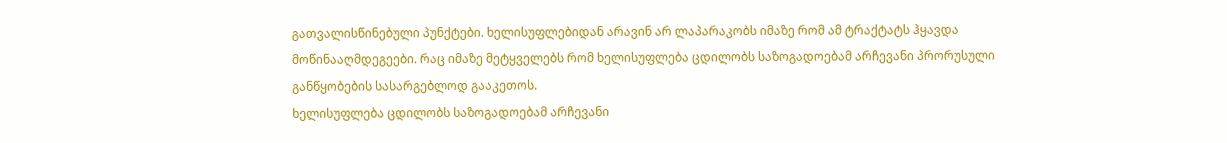გათვალისწინებული პუნქტები. ხელისუფლებიდან არავინ არ ლაპარაკობს იმაზე რომ ამ ტრაქტატს ჰყავდა მოწინააღმდეგეები. რაც იმაზე მეტყველებს რომ ხელისუფლება ცდილობს საზოგადოებამ არჩევანი პრორუსული განწყობების სასარგებლოდ გააკეთოს.
ხელისუფლება ცდილობს საზოგადოებამ არჩევანი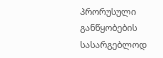პრორუსული განწყობების სასარგებლოდ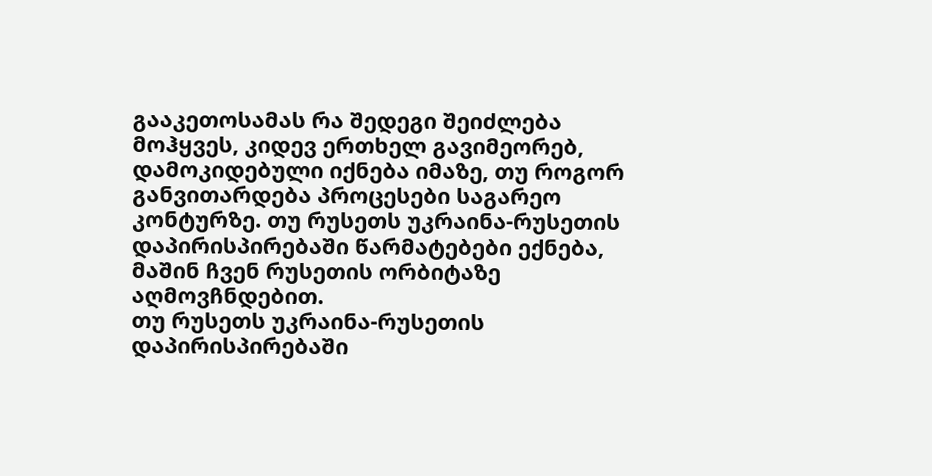გააკეთოსამას რა შედეგი შეიძლება მოჰყვეს, კიდევ ერთხელ გავიმეორებ, დამოკიდებული იქნება იმაზე, თუ როგორ განვითარდება პროცესები საგარეო კონტურზე. თუ რუსეთს უკრაინა-რუსეთის დაპირისპირებაში წარმატებები ექნება, მაშინ ჩვენ რუსეთის ორბიტაზე აღმოვჩნდებით.
თუ რუსეთს უკრაინა-რუსეთის დაპირისპირებაში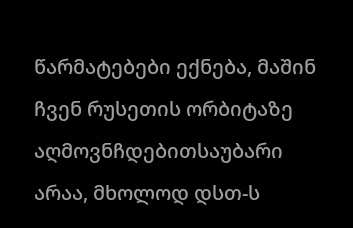წარმატებები ექნება, მაშინ ჩვენ რუსეთის ორბიტაზე აღმოვნჩდებითსაუბარი არაა, მხოლოდ დსთ-ს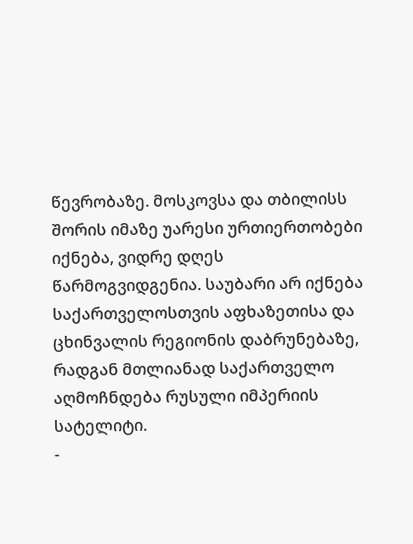წევრობაზე. მოსკოვსა და თბილისს შორის იმაზე უარესი ურთიერთობები იქნება, ვიდრე დღეს წარმოგვიდგენია. საუბარი არ იქნება საქართველოსთვის აფხაზეთისა და ცხინვალის რეგიონის დაბრუნებაზე, რადგან მთლიანად საქართველო აღმოჩნდება რუსული იმპერიის სატელიტი.
-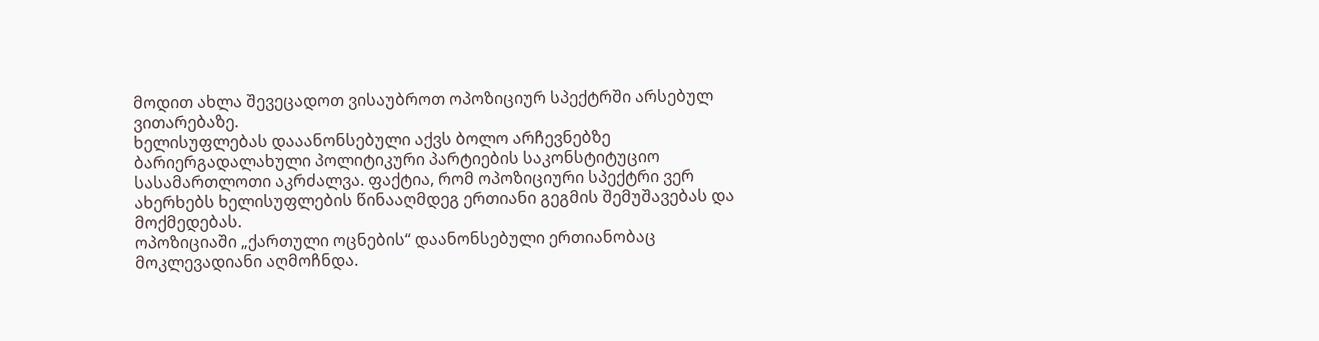მოდით ახლა შევეცადოთ ვისაუბროთ ოპოზიციურ სპექტრში არსებულ ვითარებაზე.
ხელისუფლებას დააანონსებული აქვს ბოლო არჩევნებზე ბარიერგადალახული პოლიტიკური პარტიების საკონსტიტუციო სასამართლოთი აკრძალვა. ფაქტია, რომ ოპოზიციური სპექტრი ვერ ახერხებს ხელისუფლების წინააღმდეგ ერთიანი გეგმის შემუშავებას და მოქმედებას.
ოპოზიციაში „ქართული ოცნების“ დაანონსებული ერთიანობაც მოკლევადიანი აღმოჩნდა.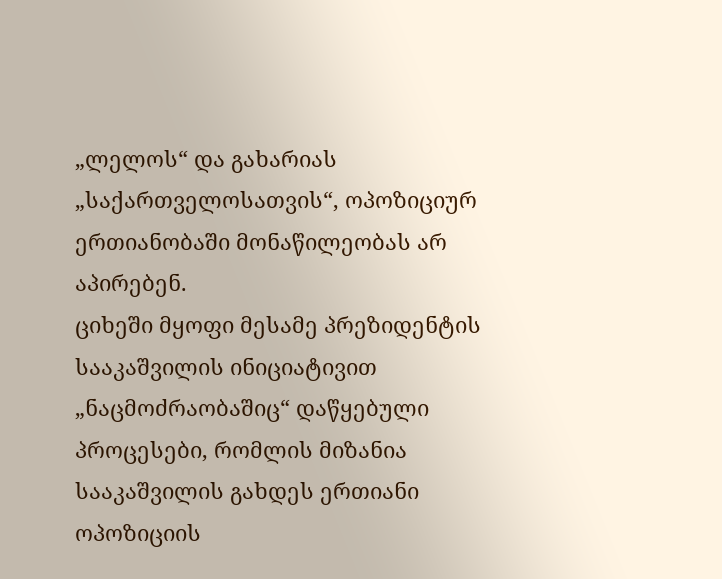„ლელოს“ და გახარიას „საქართველოსათვის“, ოპოზიციურ ერთიანობაში მონაწილეობას არ აპირებენ.
ციხეში მყოფი მესამე პრეზიდენტის სააკაშვილის ინიციატივით „ნაცმოძრაობაშიც“ დაწყებული პროცესები, რომლის მიზანია სააკაშვილის გახდეს ერთიანი ოპოზიციის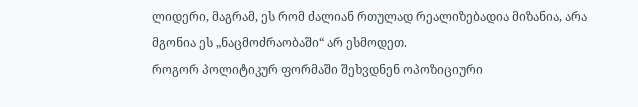ლიდერი, მაგრამ, ეს რომ ძალიან რთულად რეალიზებადია მიზანია, არა მგონია ეს „ნაცმოძრაობაში“ არ ესმოდეთ.
როგორ პოლიტიკურ ფორმაში შეხვდნენ ოპოზიციური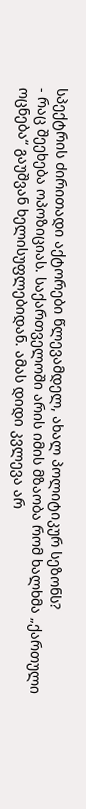სპექტრის ძირითადი აქტორები წლევამდელ, ახალ პოლიტიკურ სეზონს?
- რაც შეეხება ოპოზიციას. საქართველოში არის იმის მზაობა რომ ხალხმა „ქართული ოცნება“ გაუშვან ხელისუფლებიდან. ამას დიდი კვლევა არ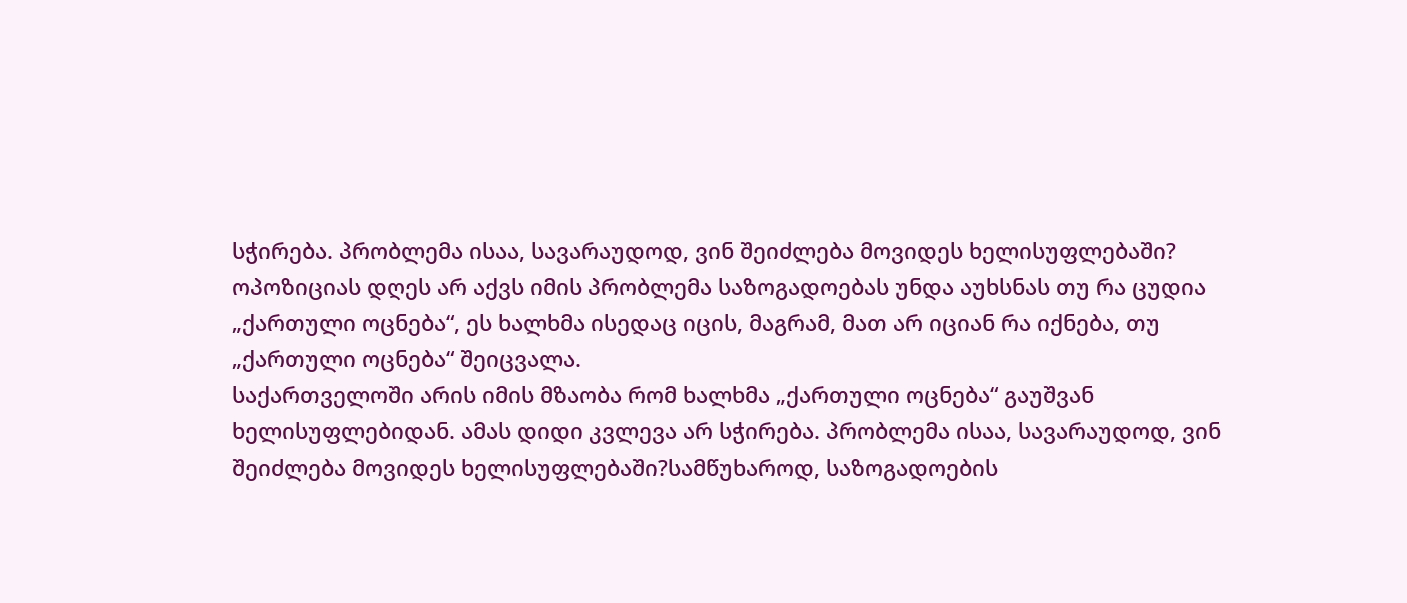სჭირება. პრობლემა ისაა, სავარაუდოდ, ვინ შეიძლება მოვიდეს ხელისუფლებაში?
ოპოზიციას დღეს არ აქვს იმის პრობლემა საზოგადოებას უნდა აუხსნას თუ რა ცუდია „ქართული ოცნება“, ეს ხალხმა ისედაც იცის, მაგრამ, მათ არ იციან რა იქნება, თუ „ქართული ოცნება“ შეიცვალა.
საქართველოში არის იმის მზაობა რომ ხალხმა „ქართული ოცნება“ გაუშვან ხელისუფლებიდან. ამას დიდი კვლევა არ სჭირება. პრობლემა ისაა, სავარაუდოდ, ვინ შეიძლება მოვიდეს ხელისუფლებაში?სამწუხაროდ, საზოგადოების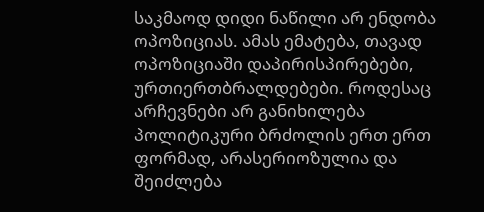საკმაოდ დიდი ნაწილი არ ენდობა ოპოზიციას. ამას ემატება, თავად ოპოზიციაში დაპირისპირებები, ურთიერთბრალდებები. როდესაც არჩევნები არ განიხილება პოლიტიკური ბრძოლის ერთ ერთ ფორმად, არასერიოზულია და შეიძლება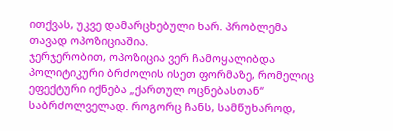ითქვას, უკვე დამარცხებული ხარ. პრობლემა თავად ოპოზიციაშია.
ჯერჯერობით, ოპოზიცია ვერ ჩამოყალიბდა პოლიტიკური ბრძოლის ისეთ ფორმაზე, რომელიც ეფექტური იქნება „ქართულ ოცნებასთან“ საბრძოლველად. როგორც ჩანს, სამწუხაროდ,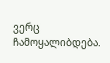ვერც ჩამოყალიბდება.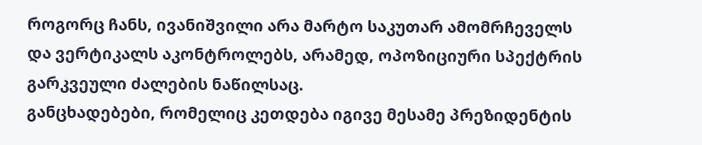როგორც ჩანს, ივანიშვილი არა მარტო საკუთარ ამომრჩეველს და ვერტიკალს აკონტროლებს, არამედ, ოპოზიციური სპექტრის გარკვეული ძალების ნაწილსაც.
განცხადებები, რომელიც კეთდება იგივე მესამე პრეზიდენტის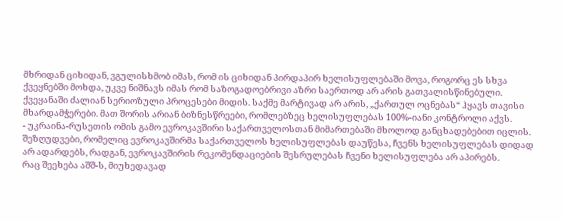მხრიდან ციხიდან, ვგულისხმობ იმას, რომ ის ციხიდან პირდაპირ ხელისუფლებაში მოვა, როგორც ეს სხვა ქვეყნებში მოხდა, უკვე ნიშნავს იმას რომ საზოგადოებრივი აზრი საერთოდ არ არის გათვალისწინებული.
ქვეყანაში ძალიან სერიოზული პროცესები მიდის. საქმე მარტივად არ არის, „ქართულ ოცნებას“ ჰყავს თავისი მხარდამჭერები. მათ შორის არიან ბიზნესწრეები, რომლებზეც ხელისუფლებას 100%-იანი კონტროლი აქვს.
- უკრაინა-რუსეთის ომის გამო ევროკავშირი საქართველოსთან მიმართებაში მხოლოდ განცხადებებით იცლის. შეზღუდვები, რომელიც ევროკავშირმა საქართველოს ხელისუფლებას დაუწესა, ჩვენს ხელისუფლებას დიდად არ ადარდებს, რადგან, ევროკავშირის რეკომენდაციების შესრულებას ჩვენი ხელისუფლება არ აპირებს.
რაც შეეხება აშშ-ს, მიუხედავად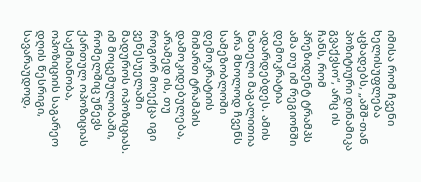იმისა რომ ჩვენი ხელისუფლება აცხადებს, „აშშ-თან პოზიტიური დინამიკა გვაქვსო“, არც ის ჩანს, რომ პრეზიდენტ ტრამპს ამა თუ იმ რეგიონში დემოკრატია ადარდებდეს. ამის ნათელი მაგალითია არა მხოლოდ ჩვენს სამეზობლოში დემოკრატიის მიმართ ტრამპის დამოკიდებულება, არამედ ის, თუ როგორ მოექცა იგი ვენესუელაში მადუროს ოპოზიციას.
იმ მოცემულობაში, რომელშიც უწევს ქართულ ოპოზიციას საქმიანობა, ოპოზიციის საგარეო დღის წესრიგი, სავარაუდოდ,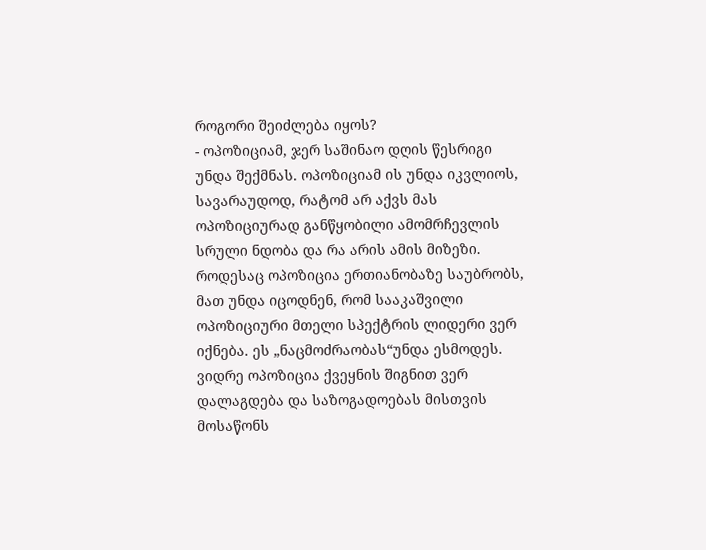როგორი შეიძლება იყოს?
- ოპოზიციამ, ჯერ საშინაო დღის წესრიგი უნდა შექმნას. ოპოზიციამ ის უნდა იკვლიოს, სავარაუდოდ, რატომ არ აქვს მას ოპოზიციურად განწყობილი ამომრჩევლის სრული ნდობა და რა არის ამის მიზეზი.
როდესაც ოპოზიცია ერთიანობაზე საუბრობს, მათ უნდა იცოდნენ, რომ სააკაშვილი ოპოზიციური მთელი სპექტრის ლიდერი ვერ იქნება. ეს „ნაცმოძრაობას“უნდა ესმოდეს. ვიდრე ოპოზიცია ქვეყნის შიგნით ვერ დალაგდება და საზოგადოებას მისთვის მოსაწონს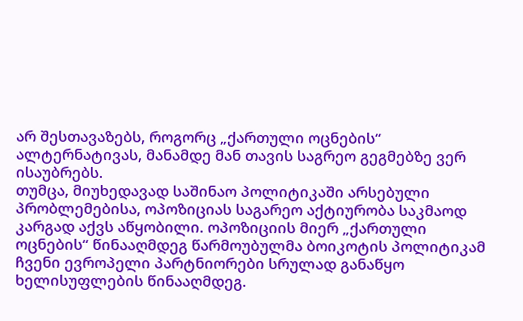არ შესთავაზებს, როგორც „ქართული ოცნების“ ალტერნატივას, მანამდე მან თავის საგრეო გეგმებზე ვერ ისაუბრებს.
თუმცა, მიუხედავად საშინაო პოლიტიკაში არსებული პრობლემებისა, ოპოზიციას საგარეო აქტიურობა საკმაოდ კარგად აქვს აწყობილი. ოპოზიციის მიერ „ქართული ოცნების“ წინააღმდეგ წარმოუბულმა ბოიკოტის პოლიტიკამ ჩვენი ევროპელი პარტნიორები სრულად განაწყო ხელისუფლების წინააღმდეგ.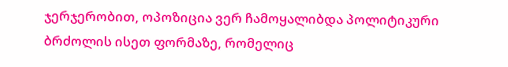ჯერჯერობით, ოპოზიცია ვერ ჩამოყალიბდა პოლიტიკური ბრძოლის ისეთ ფორმაზე, რომელიც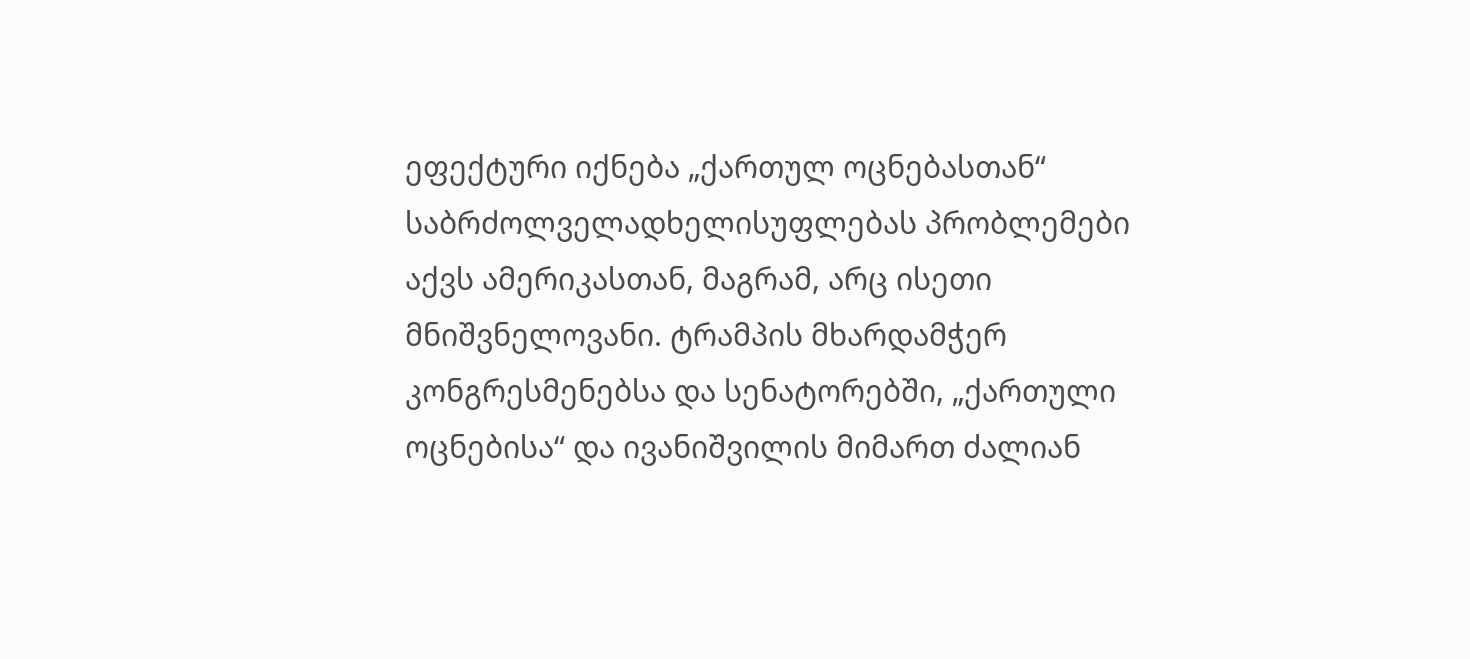ეფექტური იქნება „ქართულ ოცნებასთან“ საბრძოლველადხელისუფლებას პრობლემები აქვს ამერიკასთან, მაგრამ, არც ისეთი მნიშვნელოვანი. ტრამპის მხარდამჭერ კონგრესმენებსა და სენატორებში, „ქართული ოცნებისა“ და ივანიშვილის მიმართ ძალიან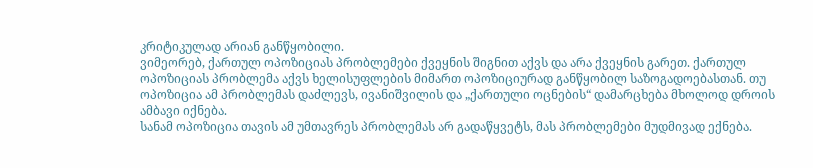კრიტიკულად არიან განწყობილი.
ვიმეორებ, ქართულ ოპოზიციას პრობლემები ქვეყნის შიგნით აქვს და არა ქვეყნის გარეთ. ქართულ ოპოზიციას პრობლემა აქვს ხელისუფლების მიმართ ოპოზიციურად განწყობილ საზოგადოებასთან. თუ ოპოზიცია ამ პრობლემას დაძლევს, ივანიშვილის და „ქართული ოცნების“ დამარცხება მხოლოდ დროის ამბავი იქნება.
სანამ ოპოზიცია თავის ამ უმთავრეს პრობლემას არ გადაწყვეტს, მას პრობლემები მუდმივად ექნება.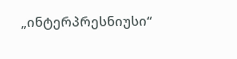„ინტერპრესნიუსი“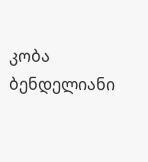კობა ბენდელიანი